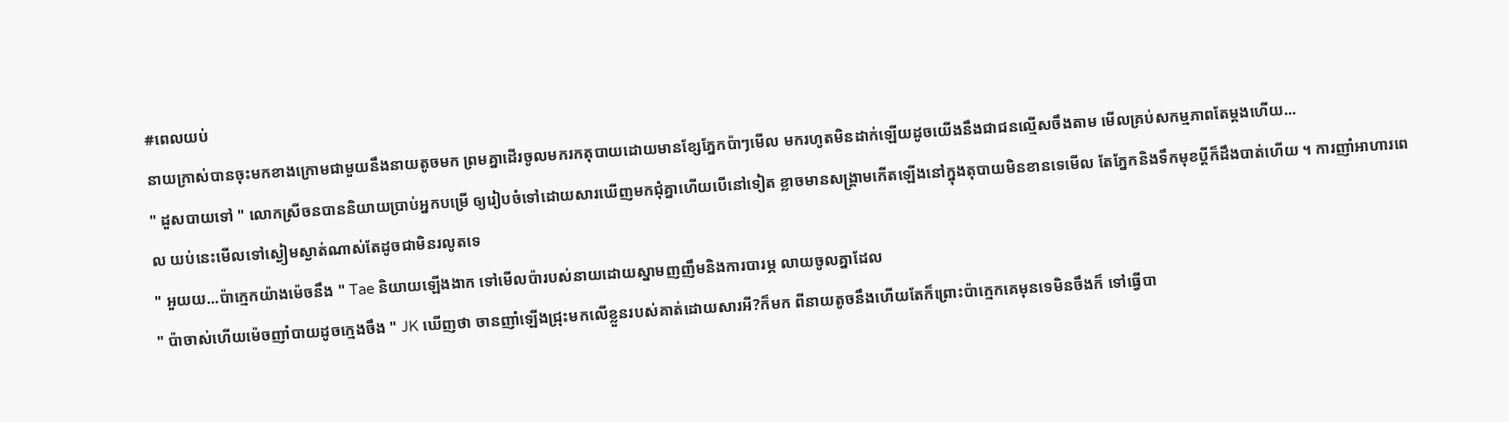#ពេលយប់
នាយក្រាស់បានចុះមកខាងក្រោមជាមួយនឹងនាយតូចមក ព្រមគ្នាដើរចូលមករកតុបាយដោយមានខ្សែភ្នែកប៉ាៗមើល មករហូតមិនដាក់ឡើយដូចយើងនឹងជាជនល្មើសចឹងតាម មើលគ្រប់សកម្មភាពតែម្ដងហើយ...
" ដួសបាយទៅ " លោកស្រីចនបាននិយាយប្រាប់អ្នកបម្រើ ឲ្យរៀបចំទៅដោយសារឃើញមកជុំគ្នាហើយបើនៅទៀត ខ្លាចមានសង្រ្គាមកើតឡើងនៅក្នុងតុបាយមិនខានទេមើល តែភ្នែកនិងទឹកមុខប្ដីក៏ដឹងបាត់ហើយ ។ ការញាំអាហារពេល យប់នេះមើលទៅស្ងៀមស្ងាត់ណាស់តែដូចជាមិនរលូតទេ
" អួយយ...ប៉ាក្មេកយ៉ាងម៉េចនឹង " Tae និយាយឡើងងាក ទៅមើលប៉ារបស់នាយដោយស្នាមញញឹមនិងការបារម្ភ លាយចូលគ្នាដែល
" ប៉ាចាស់ហើយម៉េចញាំបាយដូចក្មេងចឹង " JK ឃើញថា ចានញាំឡើងជ្រុះមកលើខ្លួនរបស់គាត់ដោយសារអី?ក៏មក ពីនាយតូចនឹងហើយតែក៏ព្រោះប៉ាក្មេកគេមុនទេមិនចឹងក៏ ទៅធ្វើបា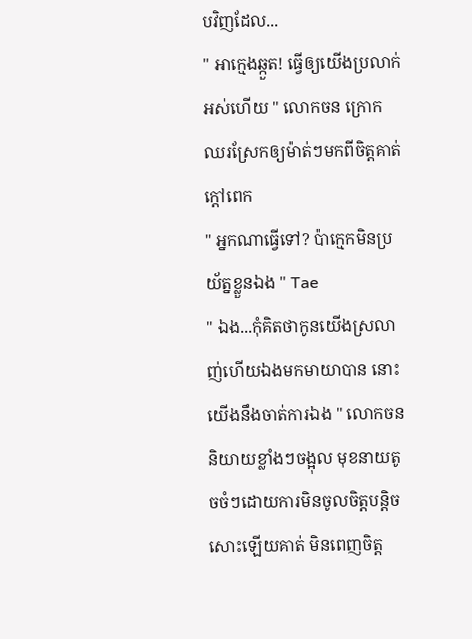បវិញដែល...
" អាក្មេងឆ្កួត! ធ្វើឲ្យយើងប្រលាក់អស់ហើយ " លោកចន ក្រោកឈរស្រែកឲ្យម៉ាត់ៗមកពីចិត្តគាត់ក្ដៅពេក
" អ្នកណាធ្វើទៅ? ប៉ាក្មេកមិនប្រយ័ត្នខ្លួនឯង " Tae
" ឯង...កុំគិតថាកូនយើងស្រលាញ់ហើយឯងមកមាយាបាន នោះយើងនឹងចាត់ការឯង " លោកចន និយាយខ្លាំងៗចង្អុល មុខនាយតូចចំៗដោយការមិនចូលចិត្តបន្តិចសោះឡើយគាត់ មិនពេញចិត្ត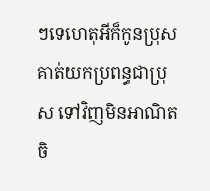ៗទេហេតុអីក៏កូនប្រុសគាត់យកប្រពន្ធជាប្រុស ទៅវិញមិនអាណិតចិ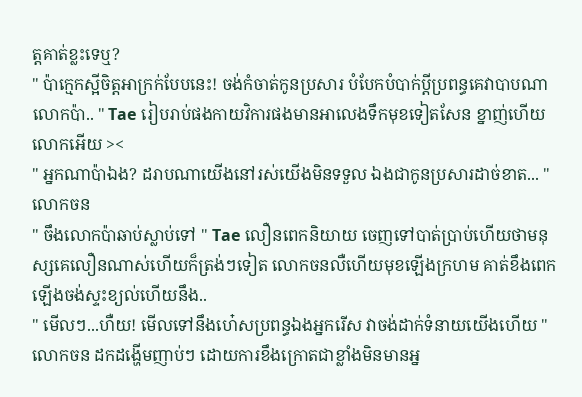ត្តគាត់ខ្លះទេឬ?
" ប៉ាក្មេកស្អីចិត្តអាក្រក់បែបនេះ! ចង់កំចាត់កូនប្រសារ បំបែកបំបាក់ប្ដីប្រពន្ធគេវាបាបណាលោកប៉ា.. " Tae រៀបរាប់ផងកាយវិការផងមានអាលេងទឹកមុខទៀតសែន ខ្នាញ់ហើយលោកអើយ ><
" អ្នកណាប៉ាឯង? ដរាបណាយើងនៅរស់យើងមិនទទួល ឯងជាកូនប្រសារដាច់ខាត... " លោកចន
" ចឹងលោកប៉ាឆាប់ស្លាប់ទៅ " Tae លឿនពេកនិយាយ ចេញទៅបាត់ប្រាប់ហើយថាមនុស្សគេលឿនណាស់ហើយក៏ត្រង់ៗទៀត លោកចនលឺហើយមុខឡើងក្រហម គាត់ខឹងពេកឡើងចង់ស្ទះខ្យល់ហើយនឹង..
" មើលៗ...ហឺយ! មើលទៅនឹងហេ៎សប្រពន្ធឯងអ្នករើស វាចង់ដាក់ទំនាយយើងហើយ " លោកចន ដកដង្ហើមញាប់ៗ ដោយការខឹងក្រោតជាខ្លាំងមិនមានអ្ន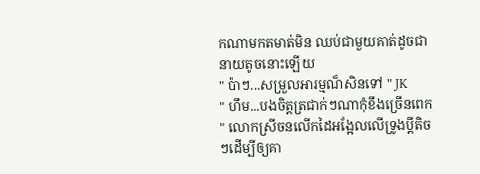កណាមកតមាត់មិន ឈប់ជាមួយគាត់ដូចជានាយតូចនោះឡើយ
" ប៉ាៗ...សម្រួលអារម្មណ៏សិនទៅ " JK
" ហឹម...បងចិត្តត្រជាក់ៗណាកុំខឹងច្រើនពេក " លោកស្រីចនលើកដៃអង្អែលលើទ្រូងប្ដីតិចៗដើម្បីឲ្យគា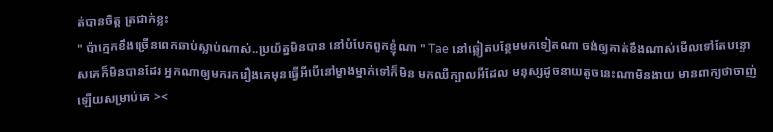ត់បានចិត្ត ត្រជាក់ខ្លះ
" ប៉ាក្មេកខឹងច្រើនពេកឆាប់ស្លាប់ណាស់..ប្រយ័ត្នមិនបាន នៅបំបែកពួកខ្ញុំណា " Tae នៅឆ្លៀតបន្ថែមមកទៀតណា ចង់ឲ្យគាត់ខឹងណាស់មើលទៅតែបន្ទោសគេក៏មិនបានដែរ អ្នកណាឲ្យមករករឿងគេមុនធ្វើអីបើនៅម្ខាងម្នាក់ទៅក៏មិន មកឈឺក្បាលអីដែល មនុស្សដូចនាយតូចនេះណាមិនងាយ មានពាក្យថាចាញ់ឡើយសម្រាប់គេ ><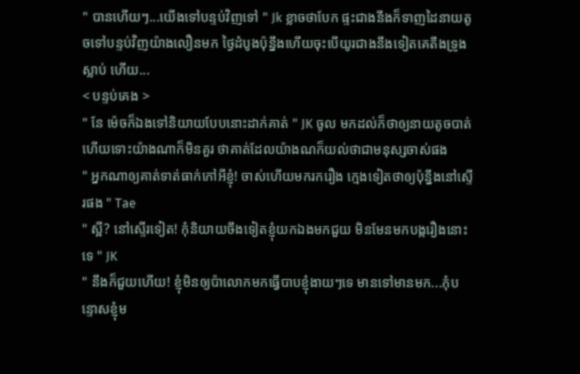" បានហើយៗ...យើងទៅបន្ទប់វិញទៅ " Jk ខ្លាចថាបែក ផ្ទះជាងនឹងក៏ទាញដៃនាយតូចទៅបន្ទប់វិញយ៉ាងលឿនមក ថ្ងៃដំបូងប៉ុន្នឹងហើយចុះបើយូរជាងនឹងទៀតគេតឹងទ្រូងស្លាប់ ហើយ...
< បន្ទប់គេង >
" នែ ម៉េចក៏ឯងទៅនិយាយបែបនោះដាក់គាត់ " JK ចូល មកដល់ក៏ថាឲ្យនាយតូចបាត់ហើយទោះយ៉ាងណាក៏មិនគួរ ថាគាត់ដែលយ៉ាងណក៏យល់ថាជាមនុស្សចាស់ផង
" អ្នកណាឲ្យគាត់ទាត់ធាក់កៅអីខ្ញុំ! ចាស់ហើយមករករឿង ក្មេងទៀតថាឲ្យប៉ុន្នឹងនៅស្ទើរផង " Tae
" ស្អី? នៅស្ទើរទៀត! កុំនិយាយចឹងទៀតខ្ញុំយកឯងមកជួយ មិនមែនមកបង្ករឿងនោះទេ " JK
" នឹងក៏ជួយហើយ! ខ្ញុំមិនឲ្យប៉ាលោកមកធ្វើបាបខ្ញុំងាយៗទេ មានទៅមានមក...កុំបន្ទោសខ្ញុំម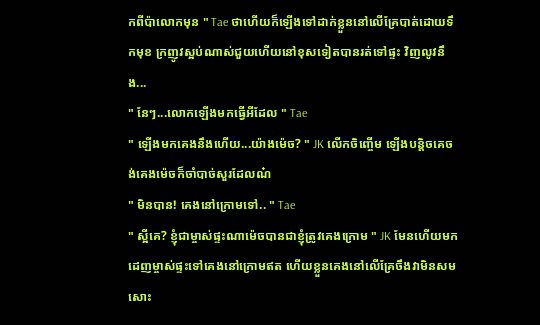កពីប៉ាលោកមុន " Tae ថាហើយក៏ឡើងទៅដាក់ខ្លួននៅលើគ្រែបាត់ដោយទឹកមុខ ក្រញូវស្អប់ណាស់ជួយហើយនៅខុសទៀតបានរត់ទៅផ្ទះ វិញលូវនឹង...
" នែៗ...លោកឡើងមកធ្វើអីដែល " Tae
" ឡើងមកគេងនឹងហើយ...យ៉ាងម៉េច? " JK លើកចិញ្ចើម ឡើងបន្តិចគេចង់គេងម៉េចក៏ចាំបាច់សួរដែលណ៎
" មិនបាន! គេងនៅក្រោមទៅ.. " Tae
" ស្អីគេ? ខ្ញុំជាម្ចាស់ផ្ទះណាម៉េចបានជាខ្ញុំត្រូវគេងក្រោម " JK មែនហើយមកដេញម្ចាស់ផ្ទះទៅគេងនៅក្រោមឥត ហើយខ្លួនគេងនៅលើគ្រែចឹងវាមិនសមសោះ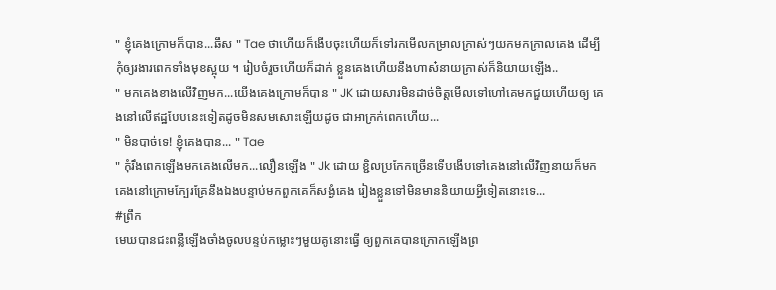" ខ្ញុំគេងក្រោមក៏បាន...ឆឹស " Tae ថាហើយក៏ងើបចុះហើយក៏ទៅរកមើលកម្រាលក្រាស់ៗយកមកក្រាលគេង ដើម្បីកុំឲ្យរងារពេកទាំងមុខស្អុយ ។ រៀបចំរួចហើយក៏ដាក់ ខ្លួនគេងហើយនឹងហាស៎នាយក្រាស់ក៏និយាយឡើង..
" មកគេងខាងលើវិញមក...យើងគេងក្រោមក៏បាន " JK ដោយសារមិនដាច់ចិត្តមើលទៅហៅគេមកជួយហើយឲ្យ គេងនៅលើឥដ្ឋបែបនេះទៀតដូចមិនសមសោះឡើយដូច ជាអាក្រក់ពេកហើយ...
" មិនបាច់ទេ! ខ្ញុំគេងបាន... " Tae
" កុំរឹងពេកឡើងមកគេងលើមក...លឿនឡើង " Jk ដោយ ខ្ជិលប្រកែកច្រើនទើបងើបទៅគេងនៅលើវិញនាយក៏មក គេងនៅក្រោមក្បែរគ្រែនឹងឯងបន្ទាប់មកពួកគេក៏សង្ងំគេង រៀងខ្លួនទៅមិនមាននិយាយអ្វីទៀតនោះទេ...
#ព្រឹក
មេឃបានជះពន្លឺឡើងចាំងចូលបន្ទប់កម្លោះៗមួយគូនោះធ្វើ ឲ្យពួកគេបានក្រោកឡើងព្រ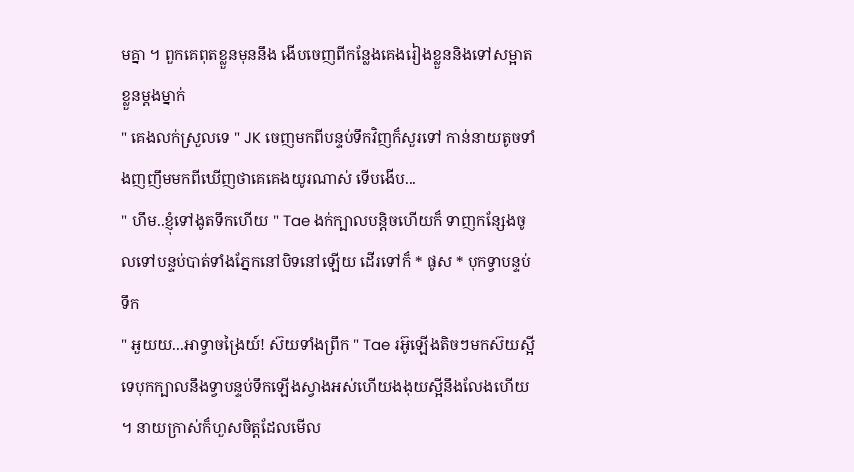មគ្នា ។ ពួកគេពុតខ្លួនមុននឹង ងើបចេញពីកន្លែងគេងរៀងខ្លួននិងទៅសម្អាតខ្លួនម្ដងម្នាក់
" គេងលក់ស្រួលទេ " JK ចេញមកពីបន្ទប់ទឹកវិញក៏សួរទៅ កាន់នាយតូចទាំងញញឹមមកពីឃើញថាគេគេងយូរណាស់ ទើបងើប...
" ហឹម..ខ្ញុំទៅងូតទឹកហើយ " Tae ងក់ក្បាលបន្តិចហើយក៏ ទាញកន្សែងចូលទៅបន្ទប់បាត់ទាំងភ្នែកនៅបិទនៅឡើយ ដើរទៅក៏ * ផូស * បុកទ្វាបន្ទប់ទឹក
" អួយយ...អាទ្វាចង្រៃយ៍! ស៊យទាំងព្រឹក " Tae រអ៊ូឡើងតិចៗមកស៊យស្អីទេបុកក្បាលនឹងទ្វាបន្ទប់ទឹកឡើងស្វាងអស់ហើយងងុយស្អីនឹងលែងហើយ ។ នាយក្រាស់ក៏ហួសចិត្តដែលមើល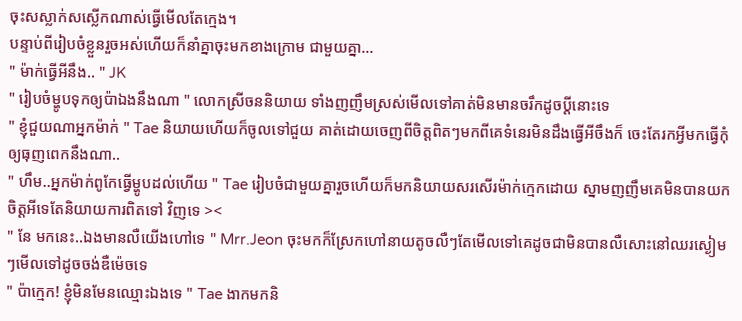ចុះសស្លាក់សស្លើកណាស់ធ្វើមើលតែក្មេង។
បន្ទាប់ពីរៀបចំខ្លួនរួចអស់ហើយក៏នាំគ្នាចុះមកខាងក្រោម ជាមួយគ្នា...
" ម៉ាក់ធ្វើអីនឹង.. " JK
" រៀបចំម្ហូបទុកឲ្យប៉ាឯងនឹងណា " លោកស្រីចននិយាយ ទាំងញញឹមស្រស់មើលទៅគាត់មិនមានចរឹកដូចប្ដីនោះទេ
" ខ្ញុំជួយណាអ្នកម៉ាក់ " Tae និយាយហើយក៏ចូលទៅជួយ គាត់ដោយចេញពីចិត្តពិតៗមកពីគេទំនេរមិនដឹងធ្វើអីចឹងក៏ ចេះតែរកអ្វីមកធ្វើកុំឲ្យធុញពេកនឹងណា..
" ហឹម..អ្នកម៉ាក់ពូកែធ្វើម្ហូបដល់ហើយ " Tae រៀបចំជាមួយគ្នារួចហើយក៏មកនិយាយសរសើរម៉ាក់ក្មេកដោយ ស្នាមញញឹមគេមិនបានយកចិត្តអីទេតែនិយាយការពិតទៅ វិញទេ ><
" នែ មកនេះ..ឯងមានលឺយើងហៅទេ " Mrr.Jeon ចុះមកក៏ស្រែកហៅនាយតូចលឺៗតែមើលទៅគេដូចជាមិនបានលឺសោះនៅឈរស្ងៀមៗមើលទៅដូចចង់ឌឺម៉េចទេ
" ប៉ាក្មេក! ខ្ញុំមិនមែនឈ្មោះឯងទេ " Tae ងាកមកនិ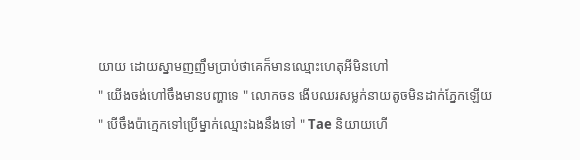យាយ ដោយស្នាមញញឹមប្រាប់ថាគេក៏មានឈ្មោះហេតុអីមិនហៅ
" យើងចង់ហៅចឹងមានបញ្ហាទេ " លោកចន ងើបឈរសម្លក់នាយតូចមិនដាក់ភ្នែកឡើយ
" បើចឹងប៉ាក្មេកទៅប្រើម្នាក់ឈ្មោះឯងនឹងទៅ " Tae និយាយហើ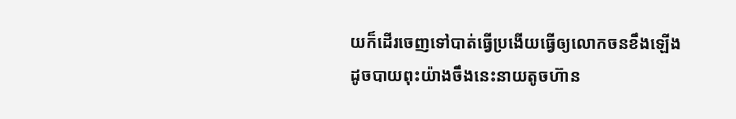យក៏ដើរចេញទៅបាត់ធ្វើប្រងើយធ្វើឲ្យលោកចនខឹងឡើងដូចបាយពុះយ៉ាងចឹងនេះនាយតូចហ៊ាន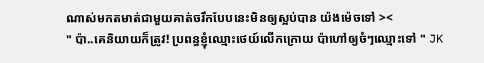ណាស់មកតមាត់ជាមួយគាត់ចរឹកបែបនេះមិនឲ្យស្អប់បាន យ៉ងម៉េចទៅ ><
" ប៉ា..គេនិយាយក៏ត្រូវ! ប្រពន្ធខ្ញុំឈ្មោះថេយ៍លើកក្រោយ ប៉ាហៅឲ្យចំៗឈ្មោះទៅ " JK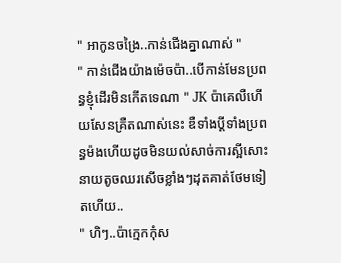" អាកូនចង្រៃ..កាន់ជើងគ្នាណាស់ "
" កាន់ជើងយ៉ាងម៉េចប៉ា..បើកាន់មែនប្រពន្ធខ្ញុំដើរមិនកើតទេណា " JK ប៉ាគេលឺហើយសែនគ្រឺតណាស់នេះ ឌឺទាំងប្ដីទាំងប្រពន្ធម៉ងហើយដូចមិនយល់សាច់ការស្អីសោះ នាយតូចឈរសើចខ្លាំងៗដុតគាត់ថែមទៀតហើយ..
" ហិៗ..ប៉ាក្មេកកុំស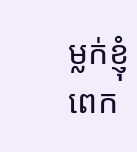ម្លក់ខ្ញុំពេក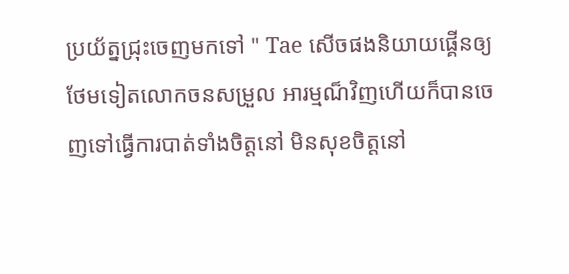ប្រយ័ត្នជ្រុះចេញមកទៅ " Tae សើចផងនិយាយផ្គើនឲ្យថែមទៀតលោកចនសម្រួល អារម្មណ៏វិញហើយក៏បានចេញទៅធ្វើការបាត់ទាំងចិត្តនៅ មិនសុខចិត្តនៅ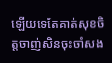ឡើយទេតែគាត់សុខចិត្តចាញ់សិនចុះចាំសង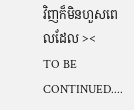វិញក៏មិនហួសពេលដែល ><
TO BE CONTINUED....